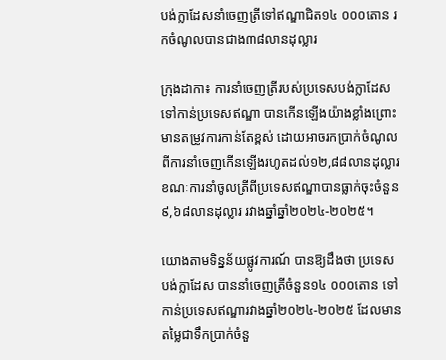បង់ក្លាដែសនាំចេញត្រីទៅឥណ្ឌាជិត១៤ ០០០តោន រកចំណូលបានជាង៣៨លានដុល្លារ

ក្រុងដាកា៖ ការនាំចេញត្រីរបស់ប្រទេសបង់ក្លាដែស ទៅកាន់ប្រទេសឥណ្ឌា បានកើនឡើងយ៉ាងខ្លាំងព្រោះមានតម្រូវការកាន់តែខ្ពស់ ដោយអាចរកប្រាក់ចំណូលពីការនាំចេញកើនឡើងរហូតដល់១២,៨៨លានដុល្លារ ខណៈការនាំចូលត្រីពីប្រទេសឥណ្ឌាបានធ្លាក់ចុះចំនួន៩,៦៨លានដុល្លារ រវាងឆ្នាំឆ្នាំ២០២៤-២០២៥។

យោងតាមទិន្នន័យផ្លូវការណ៍ បានឱ្យដឹងថា ប្រទេសបង់ក្លាដែស បាននាំចេញត្រីចំនួន១៤ ០០០តោន ទៅកាន់ប្រទេសឥណ្ឌារវាងឆ្នាំ២០២៤-២០២៥ ដែលមានតម្លៃជាទឹកប្រាក់ចំនួ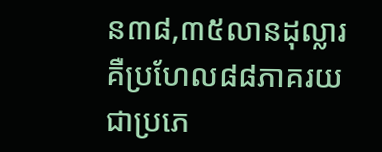ន៣៨,៣៥លានដុល្លារ គឺប្រហែល៨៨ភាគរយ ជាប្រភេ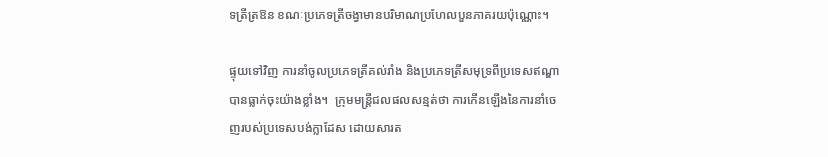ទត្រីត្រឱន ខណៈប្រភេទត្រីចង្វាមានបរិមាណប្រហែលបួនភាគរយប៉ុណ្ណោះ។

ផ្ទុយទៅវិញ ការនាំចូលប្រភេទត្រីគល់រាំង និងប្រភេទត្រីសមុទ្រពីប្រទេសឥណ្ឌា បានធ្លាក់ចុះយ៉ាងខ្លាំង។  ក្រុមមន្ត្រីជលផលសន្មត់ថា ការកើនឡើងនៃការនាំចេញរបស់ប្រទេសបង់ក្លាដែស ដោយសារត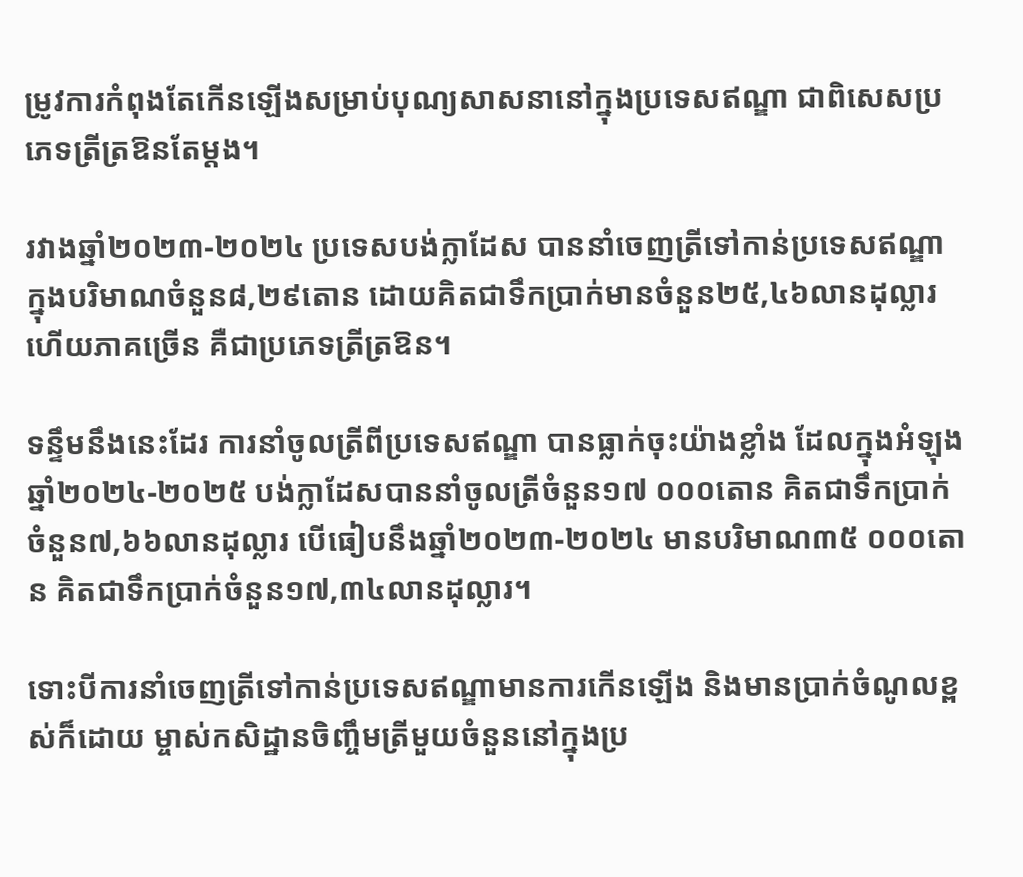ម្រូវការកំពុងតែកើនឡើងសម្រាប់បុណ្យសាសនានៅក្នុងប្រទេសឥណ្ឌា ជាពិសេសប្រភេទត្រីត្រឱនតែម្តង។

រវាងឆ្នាំ២០២៣-២០២៤ ប្រទេសបង់ក្លាដែស បាននាំចេញត្រីទៅកាន់ប្រទេសឥណ្ឌា ក្នុងបរិមាណចំនួន៨,២៩តោន ដោយគិតជាទឹកប្រាក់មានចំនួន២៥,៤៦លានដុល្លារ ហើយភាគច្រើន គឺជាប្រភេទត្រីត្រឱន។

ទន្ទឹមនឹងនេះដែរ ការនាំចូលត្រីពីប្រទេសឥណ្ឌា បានធ្លាក់ចុះយ៉ាងខ្លាំង ដែលក្នុងអំឡុងឆ្នាំ២០២៤-២០២៥ បង់ក្លាដែសបាននាំចូលត្រីចំនួន១៧ ០០០តោន គិតជាទឹកប្រាក់ចំនួន៧,៦៦លានដុល្លារ បើធៀបនឹងឆ្នាំ២០២៣-២០២៤ មានបរិមាណ៣៥ ០០០តោន គិតជាទឹកប្រាក់ចំនួន១៧,៣៤លានដុល្លារ។

ទោះបីការនាំចេញត្រីទៅកាន់ប្រទេសឥណ្ឌាមានការកើនឡើង និងមានប្រាក់ចំណូលខ្ពស់ក៏ដោយ ម្ចាស់កសិដ្ឋានចិញ្ចឹមត្រីមួយចំនួននៅក្នុងប្រ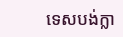ទេសបង់ក្លា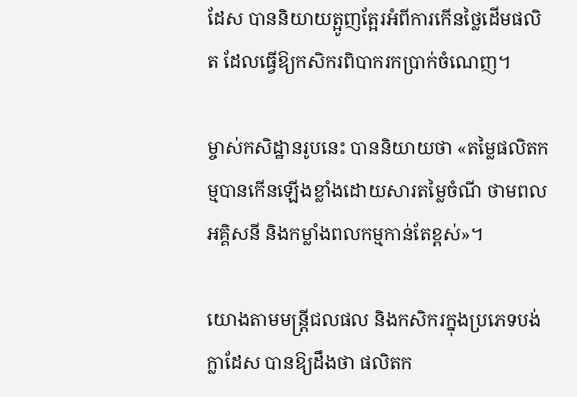ដែស បាននិយាយត្អូញត្អែរអំពីការកើនថ្លៃដើមផលិត ដែលធ្វើឱ្យកសិករពិបាករកប្រាក់ចំណេញ។

ម្ចាស់កសិដ្ឋានរូបនេះ បាននិយាយថា «តម្លៃផលិតកម្មបានកើនឡើងខ្លាំងដោយសារតម្លៃចំណី ថាមពលអគ្គិសនី និងកម្លាំងពលកម្មកាន់តែខ្ពស់»។

យោងតាមមន្ត្រីជលផល និងកសិករក្នុងប្រភេទបង់ក្លាដែស បានឱ្យដឹងថា ផលិតក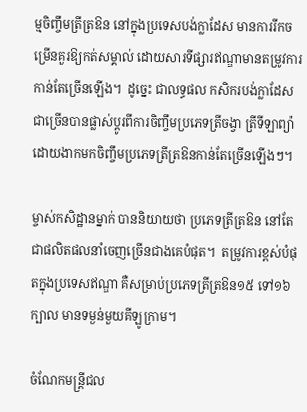ម្មចិញ្ចឹមត្រីត្រឱន នៅក្នុងប្រទេសបង់ក្លាដែស មានការរីកចម្រើនគួរឱ្យកត់សម្គាល់ ដោយសារទីផ្សារឥណ្ឌាមានតម្រូវការកាន់តែច្រើនឡើង។  ដូច្នេះ ជាលទ្ធផល កសិករបង់ក្លាដែស ជាច្រើនបានផ្លាស់ប្តូរពីការចិញ្ចឹមប្រភេទត្រីចង្វា ត្រីទីឡាព្យ៉ា  ដោយងាកមកចិញ្ចឹមប្រភេទត្រីត្រឱនកាន់តែច្រើនឡើងៗ។

ម្ចាស់កសិដ្ឋានម្នាក់ បាននិយាយថា ប្រភេទត្រីត្រឱន នៅតែជាផលិតផលនាំចេញច្រើនជាងគេបំផុត។  តម្រូវការខ្ពស់បំផុតក្នុងប្រទេសឥណ្ឌា គឺសម្រាប់ប្រភេទត្រីត្រឱន១៥ ទៅ១៦ក្បាល មានទម្ងន់មួយគីឡូក្រាម។

ចំណែកមន្ត្រីជល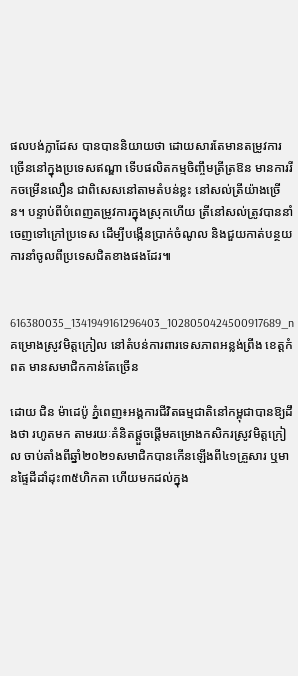ផលបង់ក្លាដែស បានបាននិយាយថា ដោយសារតែមានតម្រូវការច្រើននៅក្នុងប្រទេសឥណ្ឌា ទើបផលិតកម្មចិញ្ចឹមត្រីត្រឱន មានការរីកចម្រើនលឿន ជាពិសេសនៅតាមតំបន់ខ្លះ នៅសល់ត្រីយ៉ាងច្រើន។ បន្ទាប់ពីបំពេញតម្រូវការក្នុងស្រុកហើយ ត្រីនៅសល់ត្រូវបាននាំចេញទៅក្រៅប្រទេស ដើម្បីបង្កើនប្រាក់ចំណូល និងជួយកាត់បន្ថយការនាំចូលពីប្រទេសជិតខាងផងដែរ៕


616380035_1341949161296403_1028050424500917689_n
គម្រោងស្រូវមិត្តក្រៀល នៅតំបន់ការពារទេសភាពអន្លង់ព្រីង ខេត្តកំពត មានសមាជិកកាន់តែច្រើន

ដោយ ជិន ម៉ាដេប៉ូ ភ្នំពេញ៖អង្គការជីវិតធម្មជាតិនៅកម្ពុជាបានឱ្យដឹងថា រហូតមក តាមរយៈគំនិតផ្តួចផ្តើមគម្រោងកសិករស្រូវមិត្តក្រៀល ចាប់តាំងពីឆ្នាំ២០២១សមាជិកបានកើនឡើងពី៤១គ្រួសារ ឬមានផ្ទៃដីដាំដុះ៣៥ហិកតា ហើយមកដល់ក្នុង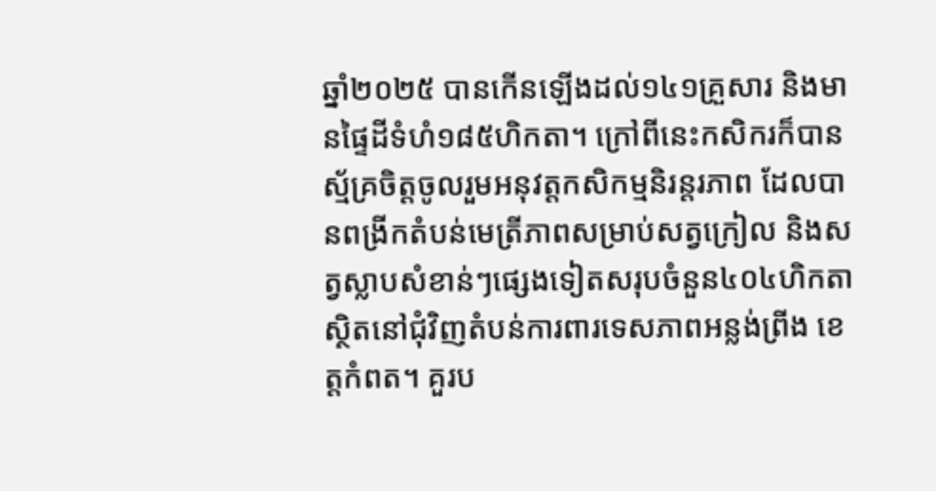ឆ្នាំ២០២៥ បានកើនឡើងដល់១៤១គ្រួសារ និងមានផ្ទៃដីទំហំ១៨៥ហិកតា។ ក្រៅពីនេះកសិករក៏បានស្ម័គ្រចិត្តចូលរួមអនុវត្តកសិកម្មនិរន្តរភាព ដែលបានពង្រីកតំបន់មេត្រីភាពសម្រាប់សត្វក្រៀល និងសត្វស្លាបសំខាន់ៗផ្សេងទៀតសរុបចំនួន៤០៤ហិកតា ស្ថិតនៅជុំវិញតំបន់ការពារទេសភាពអន្លង់ព្រីង ខេត្តកំពត។ គួរប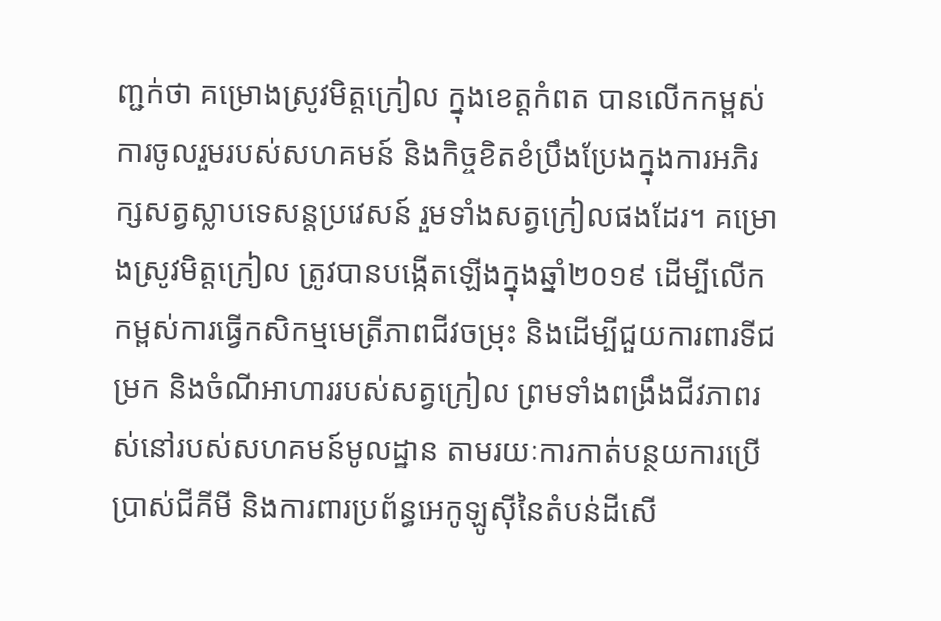ញ្ជក់ថា គម្រោងស្រូវមិត្តក្រៀល ក្នុងខេត្តកំពត បានលើកកម្ពស់ការចូលរួមរបស់សហគមន៍ និងកិច្ចខិតខំប្រឹងប្រែងក្នុងការអភិរក្សសត្វស្លាបទេសន្តប្រវេសន៍ រួមទាំងសត្វក្រៀលផងដែរ។ គម្រោងស្រូវមិត្តក្រៀល ត្រូវបានបង្កើតឡើងក្នុងឆ្នាំ២០១៩ ដើម្បីលើកកម្ពស់ការធ្វើកសិកម្មមេត្រីភាពជីវចម្រុះ និងដើម្បីជួយការពារទីជម្រក និងចំណីអាហាររបស់សត្វក្រៀល ព្រមទាំងពង្រឹងជីវភាពរស់នៅរបស់សហគមន៍មូលដ្ឋាន តាមរយៈការកាត់បន្ថយការប្រើប្រាស់ជីគីមី និងការពារប្រព័ន្ធអេកូឡូស៊ីនៃតំបន់ដីសើ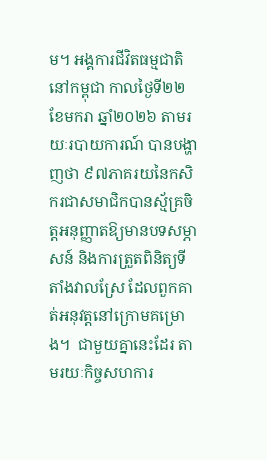ម។ អង្គការជីវិតធម្មជាតិនៅកម្ពុជា កាលថ្ងៃទី២២ ខែមករា ឆ្នាំ២០២៦ តាមរយៈរបាយការណ៍ បានបង្ហាញថា ៩៧ភាគរយនៃកសិករជាសមាជិកបានស្ម័គ្រចិត្តអនុញ្ញាតឱ្យមានបទសម្ភាសន៍ និងការត្រួតពិនិត្យទីតាំងវាលស្រែ ដែលពួកគាត់អនុវត្តនៅក្រោមគម្រោង។  ជាមួយគ្នានេះដែរ តាមរយៈកិច្ចសហការ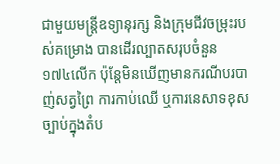ជាមួយមន្ត្រីឧទ្យានុរក្ស និងក្រុមជីវចម្រុះរបស់គម្រោង បានដើរល្បាតសរុបចំនួន ១៧៤លើក ប៉ុន្តែមិនឃើញមានករណីបរបាញ់សត្វព្រៃ ការកាប់ឈើ ឬការនេសាទខុសច្បាប់ក្នុងតំប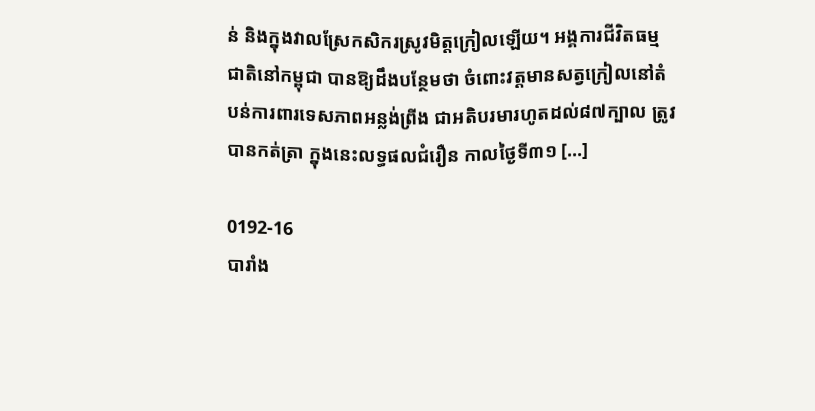ន់ និងក្នុងវាលស្រែកសិករស្រូវមិត្តក្រៀលឡើយ។ អង្គការជីវិតធម្មជាតិនៅកម្ពុជា បានឱ្យដឹងបន្ថែមថា ចំពោះវត្តមានសត្វក្រៀលនៅតំបន់ការពារទេសភាពអន្លង់ព្រីង ជាអតិបរមារហូតដល់៨៧ក្បាល ត្រូវបានកត់ត្រា ក្នុងនេះលទ្ធផលជំរឿន កាលថ្ងៃទី៣១ […]

0192-16
បារាំង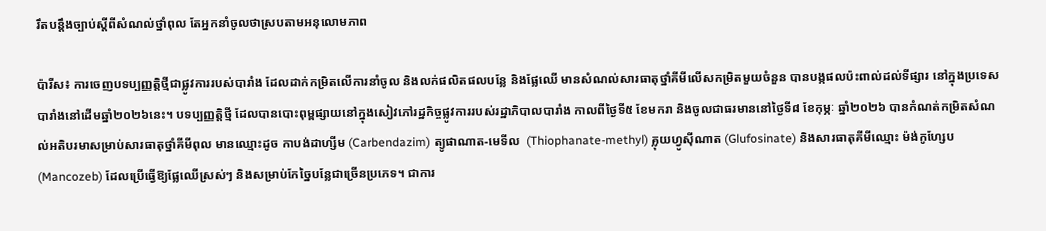រឹតបន្តឹងច្បាប់ស្តីពីសំណល់ថ្នាំពុល តែអ្នកនាំចូលថាស្របតាមអនុលោមភាព

ប៉ារីស៖ ការចេញបទប្បញ្ញត្តិថ្មីជាផ្លូវការរបស់បារាំង ដែលដាក់កម្រិតលើការនាំចូល និងលក់ផលិតផលបន្លែ និងផ្លែឈើ មានសំណល់សារធាតុថ្នាំគីមីលើសកម្រិតមួយចំនួន បានបង្កផលប៉ះពាល់ដល់ទីផ្សារ នៅក្នុងប្រទេសបារាំងនៅដើមឆ្នាំ២០២៦នេះ។ បទប្បញ្ញត្តិថ្មី ដែលបានបោះពុម្ពផ្សាយនៅក្នុងសៀវភៅរដ្ឋកិច្ចផ្លូវការរបស់រដ្ឋាភិបាលបារាំង កាលពីថ្ងៃទី៥ ខែមករា និងចូលជាធរមាននៅថ្ងៃទី៨ ខែកុម្ភៈ ឆ្នាំ២០២៦ បានកំណត់កម្រិតសំណល់អតិបរមាសម្រាប់សារធាតុថ្នាំគីមីពុល មានឈ្មោះដូច កាបង់ដាហ្សីម (Carbendazim) ត្យូផាណាត-មេទីល  (Thiophanate-methyl) គ្លុយហ្វូស៊ីណាត (Glufosinate) និងសារធាតុគីមីឈ្មោះ ម៉ង់កូហ្សែប (Mancozeb) ដែលប្រើធ្វើឱ្យផ្លែឈើស្រស់ៗ និងសម្រាប់កែច្នៃបន្លែជាច្រើនប្រភេទ។ ជាការ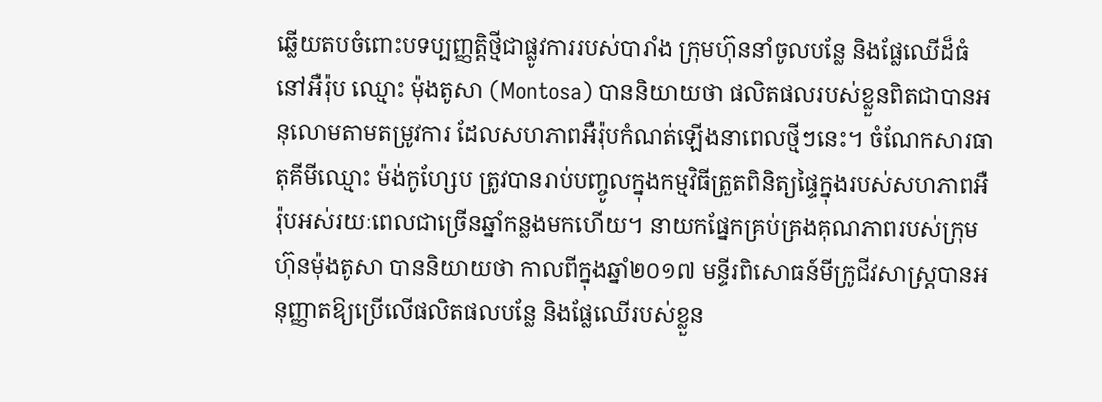ឆ្លើយតបចំពោះបទប្បញ្ញត្តិថ្មីជាផ្លូវការរបស់បារាំង ក្រុមហ៊ុននាំចូលបន្លែ និងផ្លែឈើដ៏ធំនៅអឺរ៉ុប ឈ្មោះ ម៉ុងតូសា (Montosa) បាននិយាយថា ផលិតផលរបស់ខ្លួនពិតជាបានអនុលោមតាមតម្រូវការ ដែលសហភាពអឺរ៉ុបកំណត់ឡើងនាពេលថ្មីៗនេះ។ ចំណែកសារធាតុគីមីឈ្មោះ ម៉ង់កូហ្សែប ត្រូវបានរាប់បញ្ចូលក្នុងកម្មវិធីត្រួតពិនិត្យផ្ទៃក្នុងរបស់សហភាពអឺរ៉ុបអស់រយៈពេលជាច្រើនឆ្នាំកន្លងមកហើយ។ នាយកផ្នែកគ្រប់គ្រងគុណភាពរបស់ក្រុមហ៊ុនម៉ុងតូសា បាននិយាយថា កាលពីក្នុងឆ្នាំ២០១៧ មន្ទីរពិសោធន៍មីក្រូជីវសាស្រ្តបានអនុញ្ញាតឱ្យប្រើលើផលិតផលបន្លែ និងផ្លែឈើរបស់ខ្លួន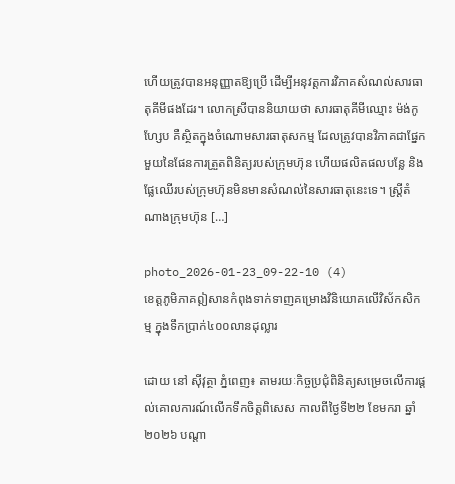ហើយត្រូវបានអនុញ្ញាតឱ្យប្រើ ដើម្បីអនុវត្តការវិភាគសំណល់សារធាតុគីមីផងដែរ។ លោកស្រីបាននិយាយថា សារធាតុគីមីឈ្មោះ ម៉ង់កូហ្សែប គឺស្ថិតក្នុងចំណោមសារធាតុសកម្ម ដែលត្រូវបានវិភាគជាផ្នែកមួយនៃផែនការត្រួតពិនិត្យរបស់ក្រុមហ៊ុន ហើយផលិតផលបន្លែ និងផ្លែឈើរបស់ក្រុមហ៊ុនមិនមានសំណល់នៃសារធាតុនេះទេ។ ស្ត្រីតំណាងក្រុមហ៊ុន […]

photo_2026-01-23_09-22-10 (4)
ខេត្តភូមិភាគឦសានកំពុងទាក់ទាញគម្រោងវិនិយោគលើវិស័កសិកម្ម ក្នុងទឹកប្រាក់៤០០លានដុល្លារ

ដោយ នៅ ស៊ីវុត្ថា ភ្នំពេញ៖ តាមរយៈកិច្ចប្រជុំពិនិត្យសម្រេចលើការផ្តល់គោលការណ៍លើកទឹកចិត្តពិសេស កាលពីថ្ងៃទី២២ ខែមករា ឆ្នាំ២០២៦ បណ្តា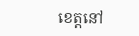ខេត្តនៅ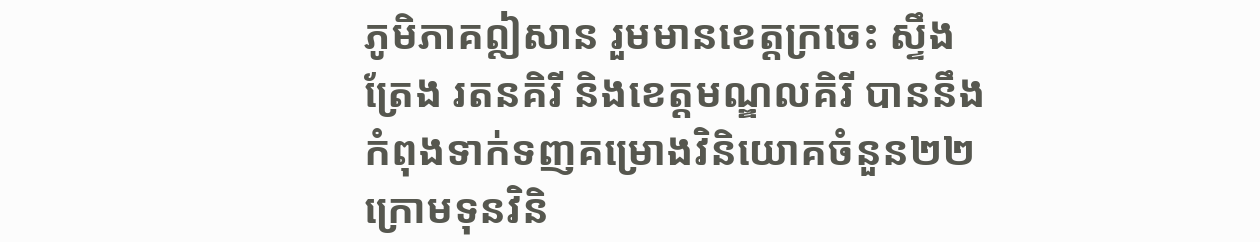ភូមិភាគឦសាន រួមមានខេត្តក្រចេះ ស្ទឹងត្រែង រតនគិរី និងខេត្តមណ្ឌលគិរី បាននឹងកំពុងទាក់ទញគម្រោងវិនិយោគចំនួន២២ ក្រោមទុនវិនិ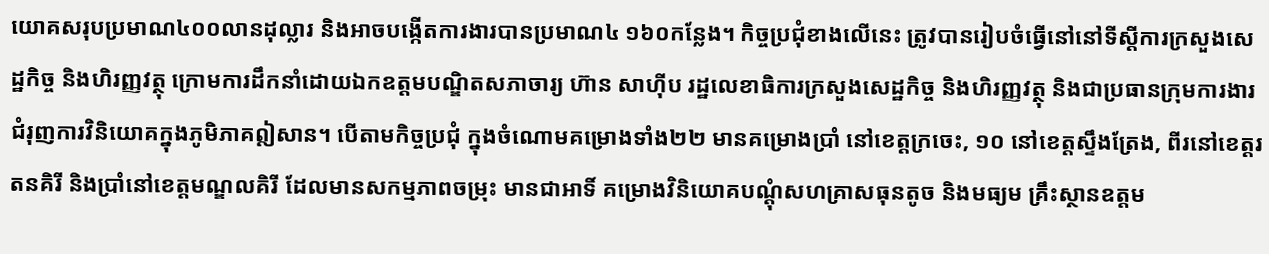យោគសរុបប្រមាណ៤០០លានដុល្លារ និងអាចបង្កើតការងារបានប្រមាណ៤ ១៦០កន្លែង។ កិច្ចប្រជុំខាងលើនេះ ត្រូវបានរៀបចំធ្វើនៅនៅទីស្តីការក្រសួងសេដ្ឋកិច្ច និងហិរញ្ញវត្ថុ ក្រោមការដឹកនាំដោយឯកឧត្តមបណ្ឌិតសភាចារ្យ ហ៊ាន សាហ៊ីប រដ្ឋលេខាធិការក្រសួងសេដ្ឋកិច្ច និងហិរញ្ញវត្ថុ និងជាប្រធានក្រុមការងារជំរុញការវិនិយោគក្នុងភូមិភាគឦសាន។ បើតាមកិច្ចប្រជុំ ក្នុងចំណោមគម្រោងទាំង២២ មានគម្រោងប្រាំ នៅខេត្តក្រចេះ, ១០ នៅខេត្តស្ទឹងត្រែង, ពីរនៅខេត្តរតនគិរី និងប្រាំនៅខេត្តមណ្ឌលគិរី ដែលមានសកម្មភាពចម្រុះ មានជាអាទិ៍ គម្រោងវិនិយោគបណ្ដុំសហគ្រាសធុនតូច និងមធ្យម គ្រឹះស្ថានឧត្តម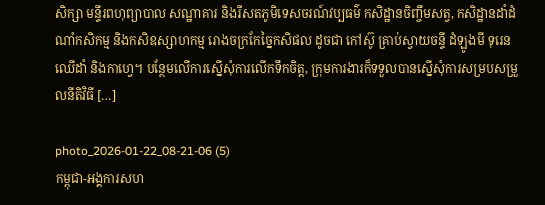សិក្សា មន្ទីរពហុព្យាបាល សណ្ឋាគារ និងរីសតភូមិទេសចរណ៍វប្បធម៌ កសិដ្ឋានចិញ្ចឹមសត្វ, កសិដ្ឋានដាំដំណាំកសិកម្ម និងកសិឧស្សាហកម្ម រោងចក្រកែច្នៃកសិផល ដូចជា កៅស៊ូ គ្រាប់ស្វាយចន្ទី ដំឡូងមី ទុរេន ឈើដាំ និងកាហ្វេ។ បន្ថែមលើការស្នើសុំការលើកទឹកចិត្ត, ក្រុមការងារក៏ទទួលបានស្នើសុំការសម្របសម្រួលនីតិវិធី […]

photo_2026-01-22_08-21-06 (5)
កម្ពុជា-អង្គការសហ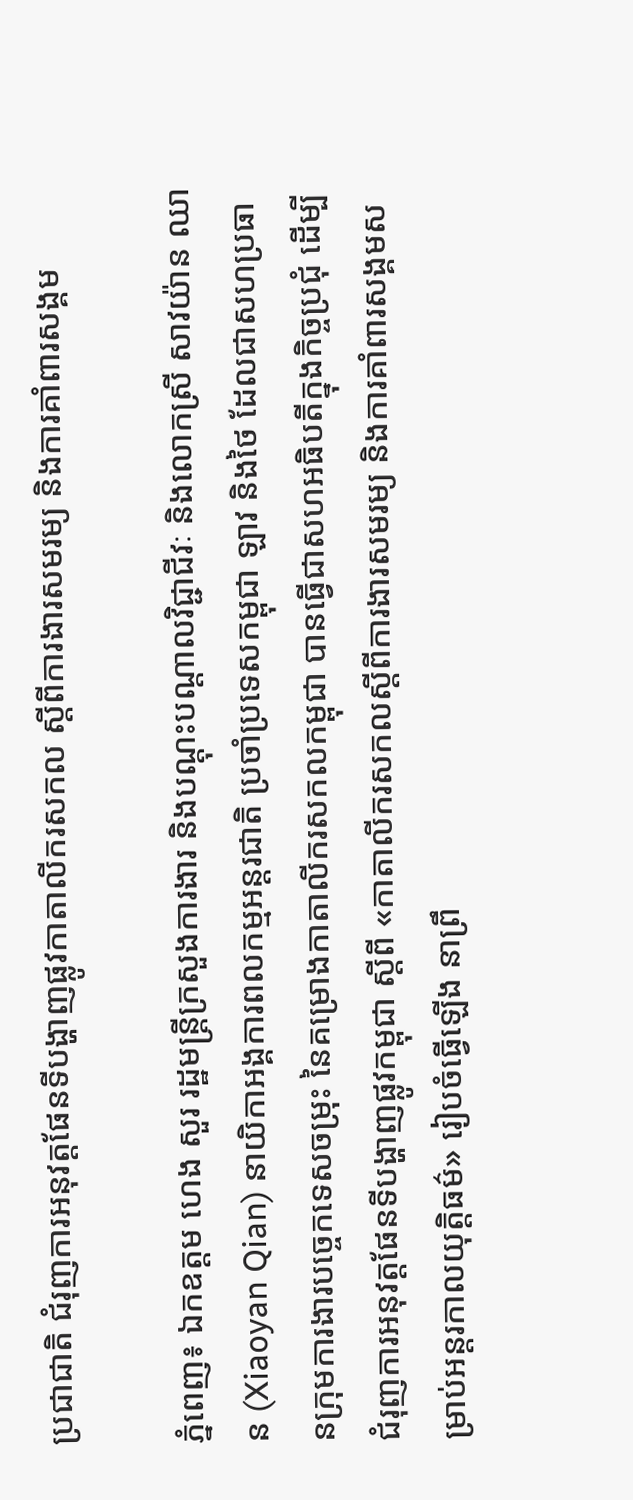ប្រជាជាតិ ជំរុញការអនុវត្តផែនទីបង្ហាញផ្លូវកាតាលីករសកល ស្តីពីការងារសមរម្យ និងការគាំពារសង្គម

ភ្នំពេញ៖ ឯកឧត្តម ហេង សួរ រដ្ឋមន្ត្រីក្រសួងការងារ និងបណ្តុះបណ្តាលវិជ្ជាជីវៈ និងលោកស្រី សាវយ៉ាន ឈាន (Xiaoyan Qian) នាយិកាអង្គការពលកម្មអន្តរជាតិ ប្រចាំប្រទេសកម្ពុជា ឡាវ និងថៃ ដែលជាសហប្រធានក្រុមការងារបច្ចេកទេសចម្រុះ នៃគម្រោងកាតាលីករសកលកម្ពុជា បានធ្វើជាសហអធិបតីក្នុងកិច្ចប្រជុំ ដើម្បីជំរុញការអនុវត្តផែនទីបង្ហាញផ្លូវកម្ពុជា ស្តីពី «កាតាលីករសកលស្តីពីការងារសមរម្យ និងការគាំពារសង្គមសម្រាប់អន្តរកាលយុត្តិធម៌» រៀបចំធ្វើឡើង នាព្រឹ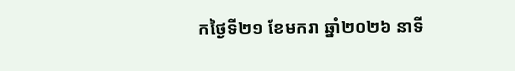កថ្ងៃទី២១ ខែមករា ឆ្នាំ២០២៦ នាទី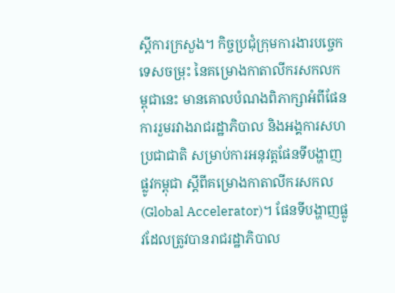ស្តីការក្រសួង។ កិច្ចប្រជុំក្រុមការងារបច្ចេកទេសចម្រុះ នៃគម្រោងកាតាលីករសកលកម្ពុជានេះ មានគោលបំណងពិភាក្សាអំពីផែនការរួមរវាងរាជរដ្ឋាភិបាល និងអង្គការសហប្រជាជាតិ សម្រាប់ការអនុវត្តផែនទីបង្ហាញផ្លូវកម្ពុជា ស្តីពីគម្រោងកាតាលីករសកល (Global Accelerator)។ ផែនទីបង្ហាញផ្លូវដែលត្រូវបានរាជរដ្ឋាភិបាល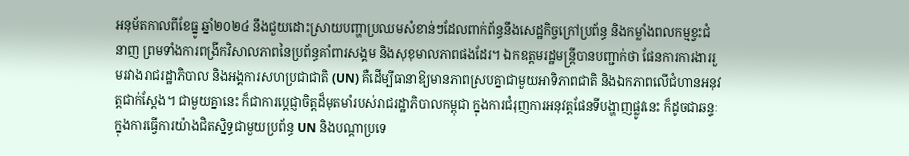អនុម័តកាលពីខែធ្នូ ឆ្នាំ២០២៤ នឹងជួយដោះស្រាយបញ្ហាប្រឈមសំខាន់ៗដែលពាក់ព័ន្ធនឹងសេដ្ឋកិច្ចក្រៅប្រព័ន្ធ និងកម្លាំងពលកម្មខ្វះជំនាញ ព្រមទាំងការពង្រីកវិសាលភាពនៃប្រព័ន្ធគាំពារសង្គម និងសុខុមាលភាពផងដែរ។ ឯកឧត្តមរដ្ឋមន្ត្រីបានបញ្ជាក់ថា ផែនការការងាររួមរវាងរាជរដ្ឋាភិបាល និងអង្គការសហប្រជាជាតិ (UN) គឺដើម្បីធានាឱ្យមានភាពស្របគ្នាជាមួយអាទិភាពជាតិ និងឯកភាពលើជំហានអនុវត្តជាក់ស្តែង។ ជាមួយគ្នានេះ ក៏ជាការប្តេជ្ញាចិត្តដ៏មុតមាំរបស់រាជរដ្ឋាភិបាលកម្ពុជា ក្នុងការជំរុញការអនុវត្តផែនទីបង្ហាញផ្លូវនេះ ក៏ដូចជាឆន្ទៈក្នុងការធ្វើការយ៉ាងជិតស្និទ្ធជាមួយប្រព័ន្ធ UN និងបណ្តាប្រទេ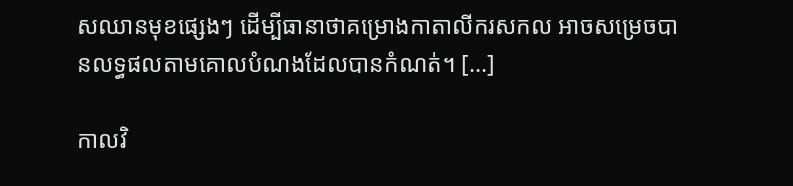សឈានមុខផ្សេងៗ ដើម្បីធានាថាគម្រោងកាតាលីករសកល អាចសម្រេចបានលទ្ធផលតាមគោលបំណងដែលបានកំណត់។ […]

កាលវិ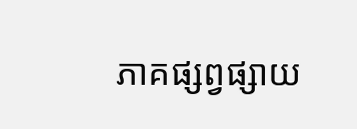ភាគផ្សព្វផ្សាយ